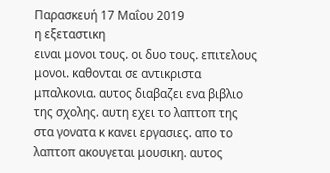Παρασκευή 17 Μαΐου 2019
η εξεταστικη
ειναι μονοι τους. οι δυο τους. επιτελους μονοι. καθονται σε αντικριστα μπαλκονια. αυτος διαβαζει ενα βιβλιο της σχολης. αυτη εχει το λαπτοπ της στα γονατα κ κανει εργασιες. απο το λαπτοπ ακουγεται μουσικη. αυτος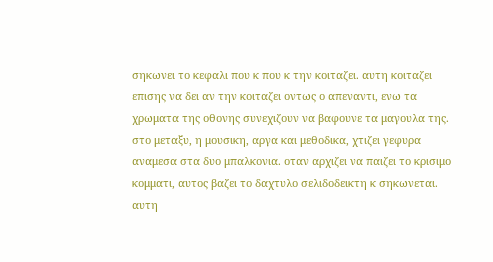σηκωνει το κεφαλι που κ που κ την κοιταζει. αυτη κοιταζει επισης να δει αν την κοιταζει οντως ο απεναντι, ενω τα χρωματα της οθονης συνεχιζουν να βαφουνε τα μαγουλα της. στο μεταξυ, η μουσικη, αργα και μεθοδικα, χτιζει γεφυρα αναμεσα στα δυο μπαλκονια. οταν αρχιζει να παιζει το κρισιμο κομματι, αυτος βαζει το δαχτυλο σελιδοδεικτη κ σηκωνεται. αυτη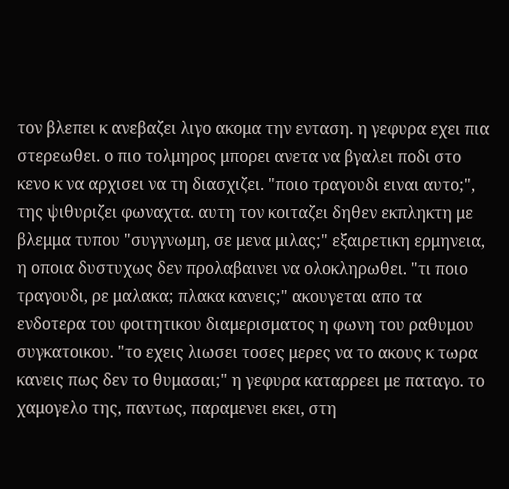τον βλεπει κ ανεβαζει λιγο ακομα την ενταση. η γεφυρα εχει πια στερεωθει. ο πιο τολμηρος μπορει ανετα να βγαλει ποδι στο κενο κ να αρχισει να τη διασχιζει. "ποιο τραγουδι ειναι αυτο;", της ψιθυριζει φωναχτα. αυτη τον κοιταζει δηθεν εκπληκτη με βλεμμα τυπου "συγγνωμη, σε μενα μιλας;" εξαιρετικη ερμηνεια, η οποια δυστυχως δεν προλαβαινει να ολοκληρωθει. "τι ποιο τραγουδι, ρε μαλακα; πλακα κανεις;" ακουγεται απο τα ενδοτερα του φοιτητικου διαμερισματος η φωνη του ραθυμου συγκατοικου. "το εχεις λιωσει τοσες μερες να το ακους κ τωρα κανεις πως δεν το θυμασαι;" η γεφυρα καταρρεει με παταγο. το χαμογελο της, παντως, παραμενει εκει, στη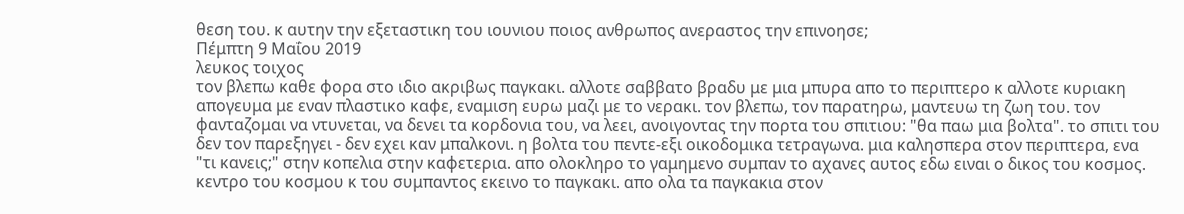θεση του. κ αυτην την εξεταστικη του ιουνιου ποιος ανθρωπος ανεραστος την επινοησε;
Πέμπτη 9 Μαΐου 2019
λευκος τοιχος
τον βλεπω καθε φορα στο ιδιο ακριβως παγκακι. αλλοτε σαββατο βραδυ με μια μπυρα απο το περιπτερο κ αλλοτε κυριακη απογευμα με εναν πλαστικο καφε, εναμιση ευρω μαζι με το νερακι. τον βλεπω, τον παρατηρω, μαντευω τη ζωη του. τον φανταζομαι να ντυνεται, να δενει τα κορδονια του, να λεει, ανοιγοντας την πορτα του σπιτιου: "θα παω μια βολτα". το σπιτι του δεν τον παρεξηγει - δεν εχει καν μπαλκονι. η βολτα του πεντε-εξι οικοδομικα τετραγωνα. μια καλησπερα στον περιπτερα, ενα "τι κανεις;" στην κοπελια στην καφετερια. απο ολοκληρο το γαμημενο συμπαν το αχανες αυτος εδω ειναι ο δικος του κοσμος. κεντρο του κοσμου κ του συμπαντος εκεινο το παγκακι. απο ολα τα παγκακια στον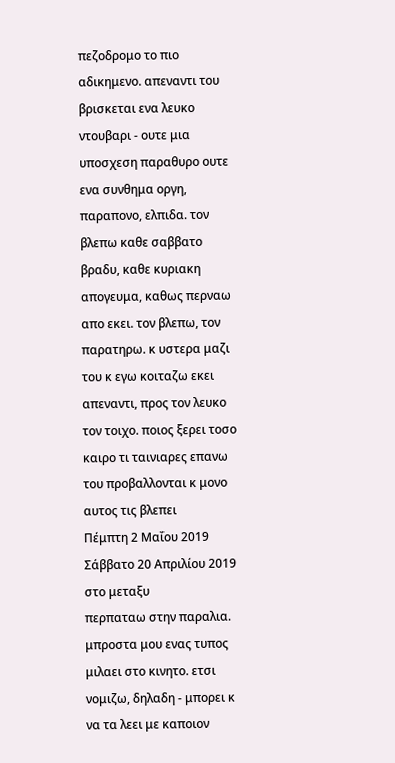πεζοδρομο το πιο αδικημενο. απεναντι του βρισκεται ενα λευκο ντουβαρι - ουτε μια υποσχεση παραθυρο ουτε ενα συνθημα οργη, παραπονο, ελπιδα. τον βλεπω καθε σαββατο βραδυ, καθε κυριακη απογευμα, καθως περναω απο εκει. τον βλεπω, τον παρατηρω. κ υστερα μαζι του κ εγω κοιταζω εκει απεναντι, προς τον λευκο τον τοιχο. ποιος ξερει τοσο καιρο τι ταινιαρες επανω του προβαλλονται κ μονο αυτος τις βλεπει
Πέμπτη 2 Μαΐου 2019
Σάββατο 20 Απριλίου 2019
στο μεταξυ
περπαταω στην παραλια. μπροστα μου ενας τυπος μιλαει στο κινητο. ετσι νομιζω, δηλαδη - μπορει κ να τα λεει με καποιον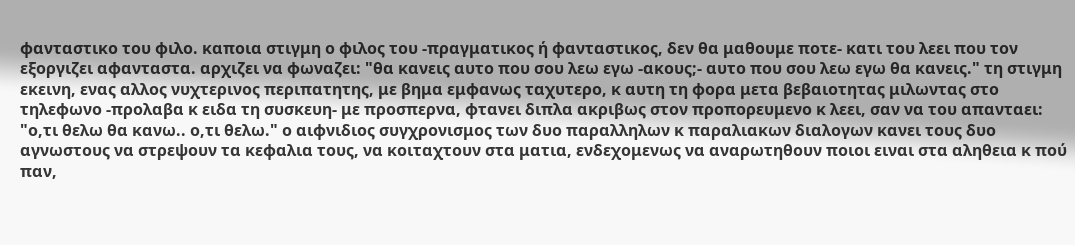φανταστικο του φιλο. καποια στιγμη ο φιλος του -πραγματικος ή φανταστικος, δεν θα μαθουμε ποτε- κατι του λεει που τον εξοργιζει αφανταστα. αρχιζει να φωναζει: "θα κανεις αυτο που σου λεω εγω -ακους;- αυτο που σου λεω εγω θα κανεις." τη στιγμη εκεινη, ενας αλλος νυχτερινος περιπατητης, με βημα εμφανως ταχυτερο, κ αυτη τη φορα μετα βεβαιοτητας μιλωντας στο τηλεφωνο -προλαβα κ ειδα τη συσκευη- με προσπερνα, φτανει διπλα ακριβως στον προπορευμενο κ λεει, σαν να του απανταει: "ο,τι θελω θα κανω.. ο,τι θελω." ο αιφνιδιος συγχρονισμος των δυο παραλληλων κ παραλιακων διαλογων κανει τους δυο αγνωστους να στρεψουν τα κεφαλια τους, να κοιταχτουν στα ματια, ενδεχομενως να αναρωτηθουν ποιοι ειναι στα αληθεια κ πού παν,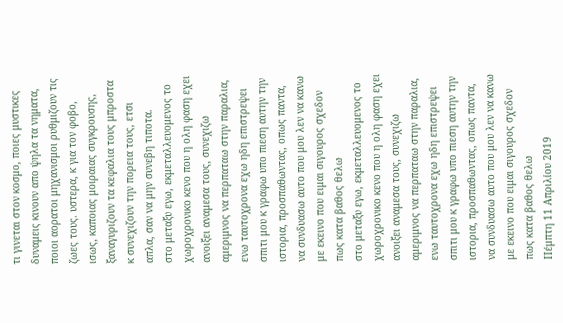τι γινεται στον κοσμο, ποιες μυστικες δυναμεις κινουν απο ψηλα τα νηματα, ποιοι αορατοι μηχανισμοι ρυθμιζουν τις ζωες τους. υστερα, κ για τον φοβο, ισως, καποιας μοιραιας συγκρουσης, ξαναγυριζουν τα κεφαλια τους μπροστα κ συνεχιζουν την πορεια τους, ετσι απλα, σαν να μην συνεβη τιποτα.
στο μεταξυ εγω, εκμεταλλευομενος το χωροχρονικο κενο που η ολη φαση εχει ανοιξει αναμεσα τους, συνεχιζω αμεριμνος να περπαταω στην παραλια, ενω ταυτοχρονα εχω ηδη επιστρεψει σπιτι μου κ γραφω υπο πιεση αυτην την ιστορια, προσπαθωντας, οπως παντα, να συνδυασω αυτο που μου λεν να κανω με εκεινο που ειμαι σιγουρος σχεδον πως κατα βαθος θελω
στο μεταξυ εγω, εκμεταλλευομενος το χωροχρονικο κενο που η ολη φαση εχει ανοιξει αναμεσα τους, συνεχιζω αμεριμνος να περπαταω στην παραλια, ενω ταυτοχρονα εχω ηδη επιστρεψει σπιτι μου κ γραφω υπο πιεση αυτην την ιστορια, προσπαθωντας, οπως παντα, να συνδυασω αυτο που μου λεν να κανω με εκεινο που ειμαι σιγουρος σχεδον πως κατα βαθος θελω
Πέμπτη 11 Απριλίου 2019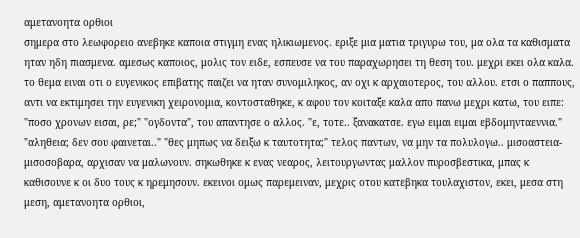αμετανοητα ορθιοι
σημερα στο λεωφορειο ανεβηκε καποια στιγμη ενας ηλικιωμενος. εριξε μια ματια τριγυρω του, μα ολα τα καθισματα ηταν ηδη πιασμενα. αμεσως καποιος, μολις τον ειδε, εσπευσε να του παραχωρησει τη θεση του. μεχρι εκει ολα καλα. το θεμα ειναι οτι ο ευγενικος επιβατης παιζει να ηταν συνομιληκος, αν οχι κ αρχαιοτερος, του αλλου. ετσι ο παππους, αντι να εκτιμησει την ευγενικη χειρονομια, κοντοσταθηκε, κ αφου τον κοιταξε καλα απο πανω μεχρι κατω, του ειπε: "ποσο χρονων εισαι, ρε;" "ογδοντα", του απαντησε ο αλλος. "ε, τοτε.. ξανακατσε. εγω ειμαι ειμαι εβδομηνταεννια." "αληθεια; δεν σου φαινεται.." "θες μηπως να δειξω κ ταυτοτητα;" τελος παντων, να μην τα πολυλογω.. μισοαστεια-μισοσοβαρα, αρχισαν να μαλωνουν. σηκωθηκε κ ενας νεαρος, λειτουργωντας μαλλον πυροσβεστικα, μπας κ καθισουνε κ οι δυο τους κ ηρεμησουν. εκεινοι ομως παρεμειναν, μεχρις οτου κατεβηκα τουλαχιστον, εκει, μεσα στη μεση, αμετανοητα ορθιοι,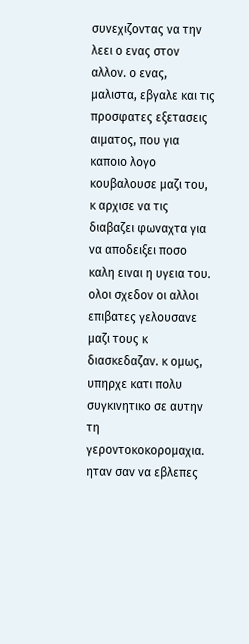συνεχιζοντας να την λεει ο ενας στον αλλον. ο ενας, μαλιστα, εβγαλε και τις προσφατες εξετασεις αιματος, που για καποιο λογο κουβαλουσε μαζι του, κ αρχισε να τις διαβαζει φωναχτα για να αποδειξει ποσο καλη ειναι η υγεια του.
ολοι σχεδον οι αλλοι επιβατες γελουσανε μαζι τους κ διασκεδαζαν. κ ομως, υπηρχε κατι πολυ συγκινητικο σε αυτην τη γεροντοκοκορομαχια. ηταν σαν να εβλεπες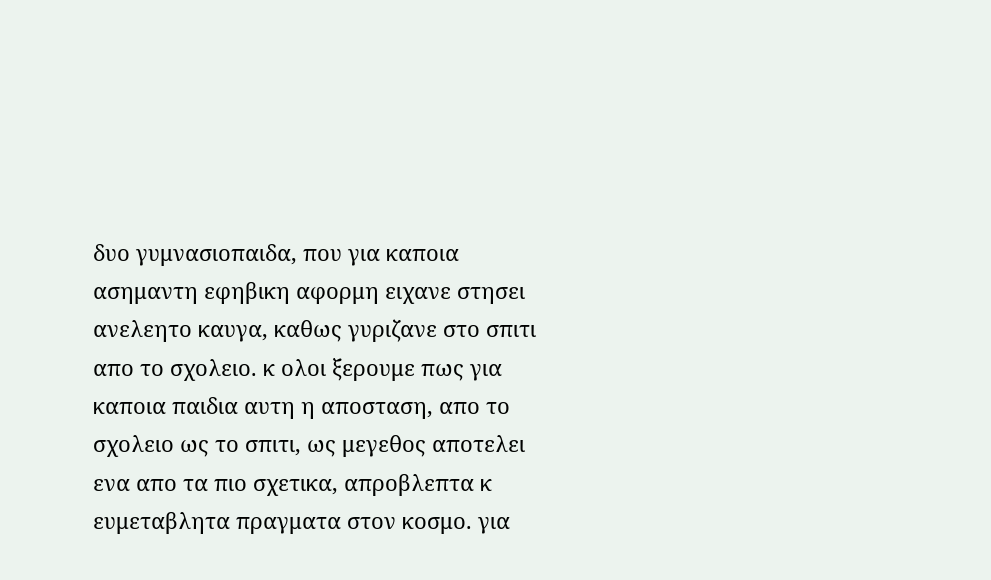δυο γυμνασιοπαιδα, που για καποια ασημαντη εφηβικη αφορμη ειχανε στησει ανελεητο καυγα, καθως γυριζανε στο σπιτι απο το σχολειο. κ ολοι ξερουμε πως για καποια παιδια αυτη η αποσταση, απο το σχολειο ως το σπιτι, ως μεγεθος αποτελει ενα απο τα πιο σχετικα, απροβλεπτα κ ευμεταβλητα πραγματα στον κοσμο. για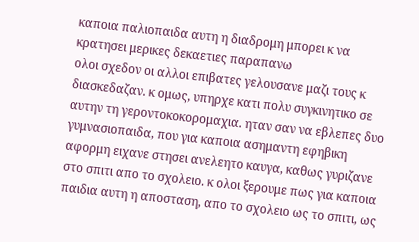καποια παλιοπαιδα αυτη η διαδρομη μπορει κ να κρατησει μερικες δεκαετιες παραπανω
ολοι σχεδον οι αλλοι επιβατες γελουσανε μαζι τους κ διασκεδαζαν. κ ομως, υπηρχε κατι πολυ συγκινητικο σε αυτην τη γεροντοκοκορομαχια. ηταν σαν να εβλεπες δυο γυμνασιοπαιδα, που για καποια ασημαντη εφηβικη αφορμη ειχανε στησει ανελεητο καυγα, καθως γυριζανε στο σπιτι απο το σχολειο. κ ολοι ξερουμε πως για καποια παιδια αυτη η αποσταση, απο το σχολειο ως το σπιτι, ως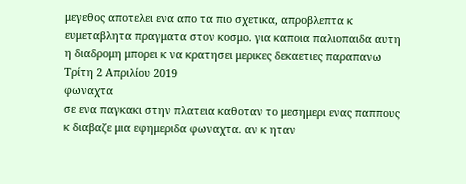μεγεθος αποτελει ενα απο τα πιο σχετικα, απροβλεπτα κ ευμεταβλητα πραγματα στον κοσμο. για καποια παλιοπαιδα αυτη η διαδρομη μπορει κ να κρατησει μερικες δεκαετιες παραπανω
Τρίτη 2 Απριλίου 2019
φωναχτα
σε ενα παγκακι στην πλατεια καθοταν το μεσημερι ενας παππους κ διαβαζε μια εφημεριδα φωναχτα. αν κ ηταν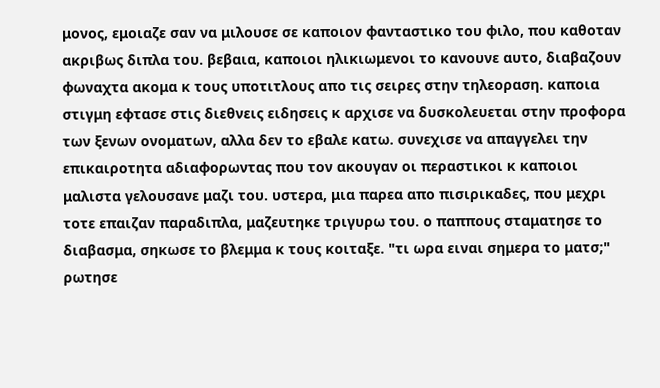μονος, εμοιαζε σαν να μιλουσε σε καποιον φανταστικο του φιλο, που καθοταν ακριβως διπλα του. βεβαια, καποιοι ηλικιωμενοι το κανουνε αυτο, διαβαζουν φωναχτα ακομα κ τους υποτιτλους απο τις σειρες στην τηλεοραση. καποια στιγμη εφτασε στις διεθνεις ειδησεις κ αρχισε να δυσκολευεται στην προφορα των ξενων ονοματων, αλλα δεν το εβαλε κατω. συνεχισε να απαγγελει την επικαιροτητα αδιαφορωντας που τον ακουγαν οι περαστικοι κ καποιοι μαλιστα γελουσανε μαζι του. υστερα, μια παρεα απο πισιρικαδες, που μεχρι τοτε επαιζαν παραδιπλα, μαζευτηκε τριγυρω του. ο παππους σταματησε το διαβασμα, σηκωσε το βλεμμα κ τους κοιταξε. "τι ωρα ειναι σημερα το ματσ;" ρωτησε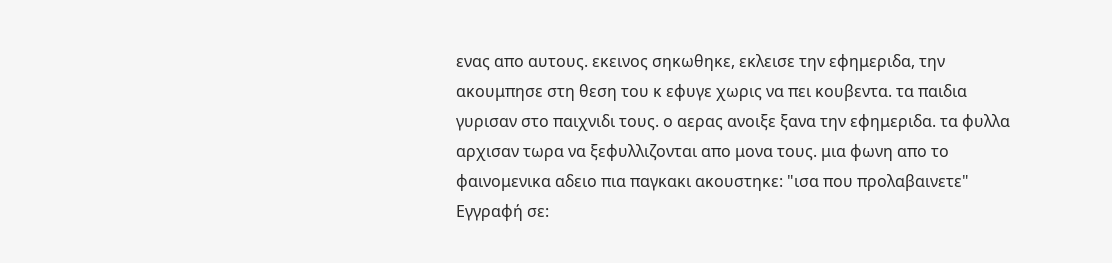ενας απο αυτους. εκεινος σηκωθηκε, εκλεισε την εφημεριδα, την ακουμπησε στη θεση του κ εφυγε χωρις να πει κουβεντα. τα παιδια γυρισαν στο παιχνιδι τους. ο αερας ανοιξε ξανα την εφημεριδα. τα φυλλα αρχισαν τωρα να ξεφυλλιζονται απο μονα τους. μια φωνη απο το φαινομενικα αδειο πια παγκακι ακουστηκε: "ισα που προλαβαινετε"
Εγγραφή σε: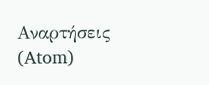Αναρτήσεις (Atom)